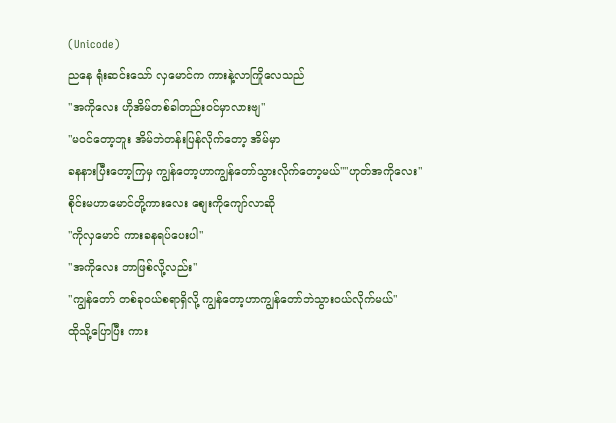(Unicode)
ညနေ ရုံးဆင်းသော် လှမောင်က ကားနဲ့လာကြိုလေသည်
"အကိုလေး ဟိုအိမ်တစ်ခါတည်းဝင်မှာလားဗျ"
"မဝင်တော့ဘူး အိမ်ဘဲတန်းပြန်လိုက်တော့ အိမ်မှာ
ခနနားပြီးတော့ကြမှ ကျွန်တော့ဟာကျွန်တော်သွားလိုက်တော့မယ်""ဟုတ်အကိုလေး"
စိုင်းမဟာမောင်တို့ကားလေး စျေးကိုကျော်လာဆို
"ကိုလှမောင် ကားခနရပ်ပေးပါ"
"အကိုလေး ဘာဖြစ်လို့လည်း"
"ကျွန်တော် တစ်ခုဝယ်စရာရှိလို့ ကျွန်တော့ဟာကျွန်တော်ဘဲသွားဝယ်လိုက်မယ်"
ထိုသို့ပြောပြီး ကား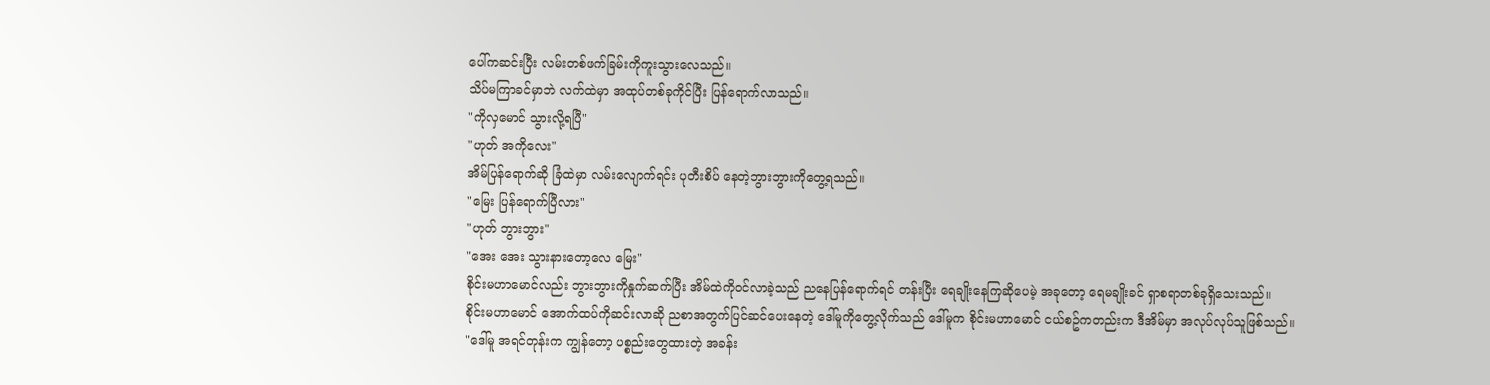ပေါ်ကဆင်းပြီး လမ်းတစ်ဖက်ခြမ်းကိုကူးသွားလေသည်။
သိပ်မကြာခင်မှာဘဲ လက်ထဲမှာ အထုပ်တစ်ခုကိုင်ပြီး ပြန်ရောက်လာသည်။
"ကိုလှမောင် သွားလို့ရပြီ"
"ဟုတ် အကိုလေး"
အိမ်ပြန်ရောက်ဆို ခြံထဲမှာ လမ်းလျောက်ရင်း ပုတီးစိပ် နေတဲ့ဘွားဘွားကိုတွေ့ရသည်။
"မြေး ပြန်ရောက်ပြီလား"
"ဟုတ် ဘွားဘွား"
"အေး အေး သွားနားတော့လေ မြေး"
စိုင်းမဟာမောင်လည်း ဘွားဘွားကိုနှုက်ဆက်ပြီး အိမ်ထဲကိုဝင်လာခဲ့သည် ညနေပြန်ရောက်ရင် တန်းပြီး ရေချိုးနေကြဆိုပေမဲ့ အခုတော့ ရေမချိုးခင် ရှာစရာတစ်ခုရှိသေးသည်။
စိုင်းမဟာမောင် အောက်ထပ်ကိုဆင်းလာဆို ညစာအတွက်ပြင်ဆင်ပေးနေတဲ့ ဒေါ်မူကိုတွေ့လိုက်သည် ဒေါ်မူက စိုင်းမဟာမောင် ငယ်စဥ်ကတည်းက ဒီအိမ်မှာ အလုပ်လုပ်သူဖြစ်သည်။
"ဒေါ်မူ အရင်တုန်းက ကျွန်တော့ ပစ္စည်းတွေထားတဲ့ အခန်း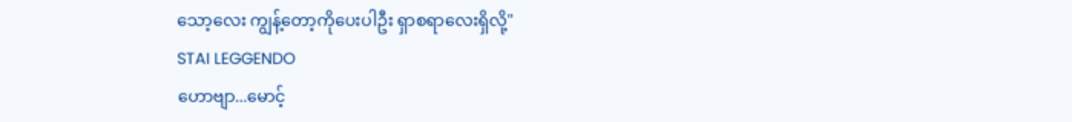သော့လေး ကျွန့်တော့ကိုပေးပါဦး ရှာစရာလေးရှိလို့"
STAI LEGGENDO
ဟောဗျာ...မောင့်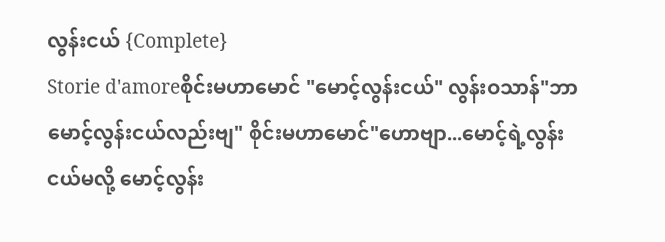လွန်းငယ် {Complete}
Storie d'amoreစိုင်းမဟာမောင် "မောင့်လွန်းငယ်" လွန်းဝသာန်"ဘာမောင့်လွန်းငယ်လည်းဗျ" စိုင်းမဟာမောင်"ဟောဗျာ...မောင့်ရဲ့လွန်းငယ်မလို့ မောင့်လွန်း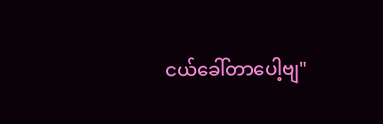ငယ်ခေါ်တာပေါ့ဗျ"